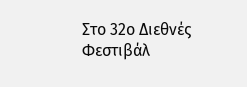Στο 32ο Διεθνές Φεστιβάλ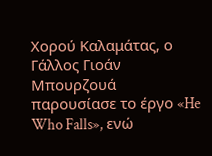Χορού Καλαμάτας, ο Γάλλος Γιοάν Μπουρζουά παρουσίασε το έργο «He Who Falls», ενώ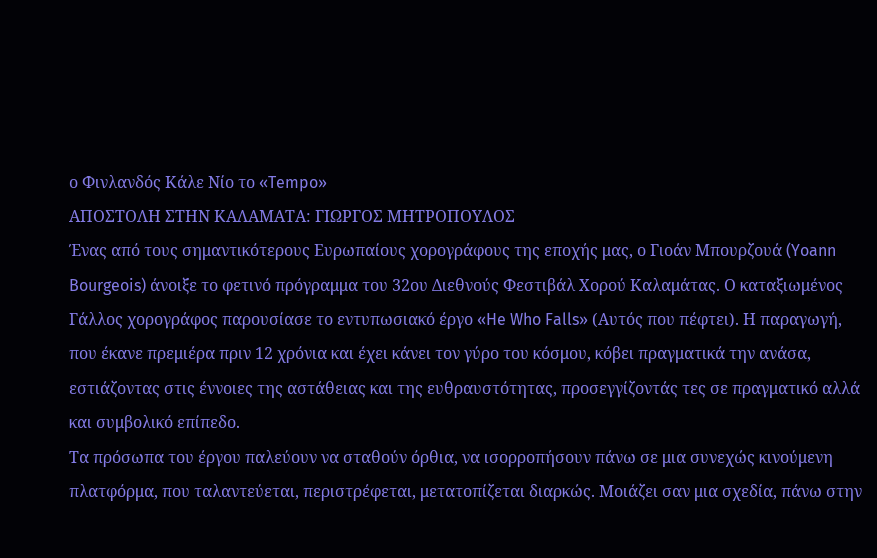ο Φινλανδός Κάλε Νίο το «Tempo»
ΑΠΟΣΤΟΛΗ ΣΤΗΝ ΚΑΛΑΜΑΤΑ: ΓΙΩΡΓΟΣ ΜΗΤΡΟΠΟΥΛΟΣ
Ένας από τους σημαντικότερους Ευρωπαίους χορογράφους της εποχής μας, ο Γιοάν Μπουρζουά (Yoann Bourgeois) άνοιξε το φετινό πρόγραμμα του 32ου Διεθνούς Φεστιβάλ Χορού Καλαμάτας. Ο καταξιωμένος Γάλλος χορογράφος παρουσίασε το εντυπωσιακό έργο «He Who Falls» (Αυτός που πέφτει). Η παραγωγή, που έκανε πρεμιέρα πριν 12 χρόνια και έχει κάνει τον γύρο του κόσμου, κόβει πραγματικά την ανάσα, εστιάζοντας στις έννοιες της αστάθειας και της ευθραυστότητας, προσεγγίζοντάς τες σε πραγματικό αλλά και συμβολικό επίπεδο.
Τα πρόσωπα του έργου παλεύουν να σταθούν όρθια, να ισορροπήσουν πάνω σε μια συνεχώς κινούμενη πλατφόρμα, που ταλαντεύεται, περιστρέφεται, μετατοπίζεται διαρκώς. Μοιάζει σαν μια σχεδία, πάνω στην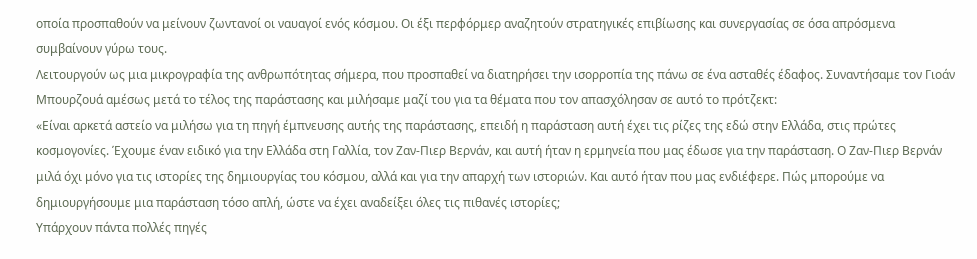οποία προσπαθούν να μείνουν ζωντανοί οι ναυαγοί ενός κόσμου. Οι έξι περφόρμερ αναζητούν στρατηγικές επιβίωσης και συνεργασίας σε όσα απρόσμενα συμβαίνουν γύρω τους.
Λειτουργούν ως μια μικρογραφία της ανθρωπότητας σήμερα, που προσπαθεί να διατηρήσει την ισορροπία της πάνω σε ένα ασταθές έδαφος. Συναντήσαμε τον Γιοάν Μπουρζουά αμέσως μετά το τέλος της παράστασης και μιλήσαμε μαζί του για τα θέματα που τον απασχόλησαν σε αυτό το πρότζεκτ:
«Είναι αρκετά αστείο να μιλήσω για τη πηγή έμπνευσης αυτής της παράστασης, επειδή η παράσταση αυτή έχει τις ρίζες της εδώ στην Ελλάδα, στις πρώτες κοσμογονίες. Έχουμε έναν ειδικό για την Ελλάδα στη Γαλλία, τον Ζαν-Πιερ Βερνάν, και αυτή ήταν η ερμηνεία που μας έδωσε για την παράσταση. Ο Ζαν-Πιερ Βερνάν μιλά όχι μόνο για τις ιστορίες της δημιουργίας του κόσμου, αλλά και για την απαρχή των ιστοριών. Και αυτό ήταν που μας ενδιέφερε. Πώς μπορούμε να δημιουργήσουμε μια παράσταση τόσο απλή, ώστε να έχει αναδείξει όλες τις πιθανές ιστορίες;
Υπάρχουν πάντα πολλές πηγές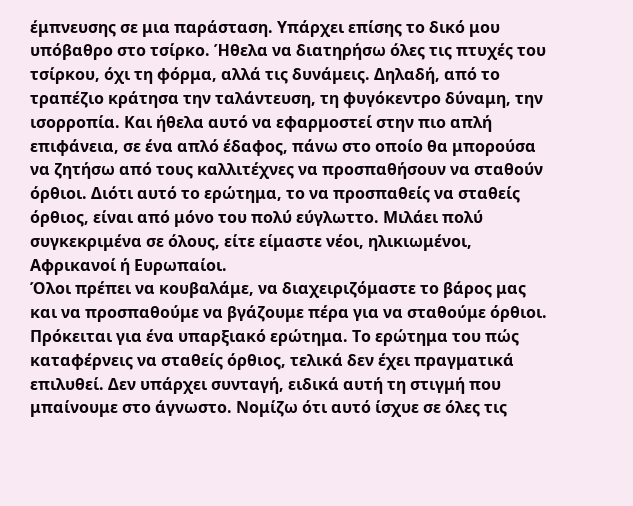έμπνευσης σε μια παράσταση. Υπάρχει επίσης το δικό μου υπόβαθρο στο τσίρκο. Ήθελα να διατηρήσω όλες τις πτυχές του τσίρκου, όχι τη φόρμα, αλλά τις δυνάμεις. Δηλαδή, από το τραπέζιο κράτησα την ταλάντευση, τη φυγόκεντρο δύναμη, την ισορροπία. Και ήθελα αυτό να εφαρμοστεί στην πιο απλή επιφάνεια, σε ένα απλό έδαφος, πάνω στο οποίο θα μπορούσα να ζητήσω από τους καλλιτέχνες να προσπαθήσουν να σταθούν όρθιοι. Διότι αυτό το ερώτημα, το να προσπαθείς να σταθείς όρθιος, είναι από μόνο του πολύ εύγλωττο. Μιλάει πολύ συγκεκριμένα σε όλους, είτε είμαστε νέοι, ηλικιωμένοι, Αφρικανοί ή Ευρωπαίοι.
Όλοι πρέπει να κουβαλάμε, να διαχειριζόμαστε το βάρος μας και να προσπαθούμε να βγάζουμε πέρα για να σταθούμε όρθιοι. Πρόκειται για ένα υπαρξιακό ερώτημα. Το ερώτημα του πώς καταφέρνεις να σταθείς όρθιος, τελικά δεν έχει πραγματικά επιλυθεί. Δεν υπάρχει συνταγή, ειδικά αυτή τη στιγμή που μπαίνουμε στο άγνωστο. Νομίζω ότι αυτό ίσχυε σε όλες τις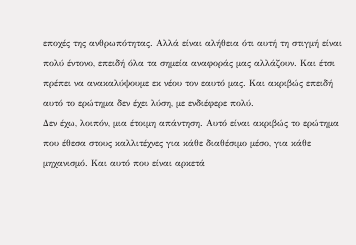εποχές της ανθρωπότητας. Αλλά είναι αλήθεια ότι αυτή τη στιγμή είναι πολύ έντονο, επειδή όλα τα σημεία αναφοράς μας αλλάζουν. Και έτσι πρέπει να ανακαλύψουμε εκ νέου τον εαυτό μας. Και ακριβώς επειδή αυτό το ερώτημα δεν έχει λύση, με ενδιέφερε πολύ.
Δεν έχω, λοιπόν, μια έτοιμη απάντηση. Αυτό είναι ακριβώς το ερώτημα που έθεσα στους καλλιτέχνες για κάθε διαθέσιμο μέσο, για κάθε μηχανισμό. Και αυτό που είναι αρκετά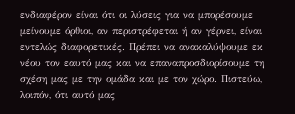ενδιαφέρον είναι ότι οι λύσεις για να μπορέσουμε μείνουμε όρθιοι, αν περιστρέφεται ή αν γέρνει, είναι εντελώς διαφορετικές. Πρέπει να ανακαλύψουμε εκ νέου τον εαυτό μας και να επαναπροσδιορίσουμε τη σχέση μας με την ομάδα και με τον χώρο. Πιστεύω, λοιπόν, ότι αυτό μας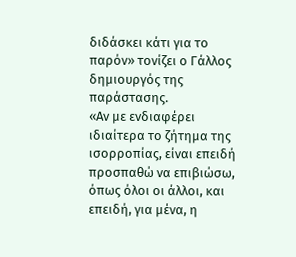διδάσκει κάτι για το παρόν» τονίζει ο Γάλλος δημιουργός της παράστασης.
«Αν με ενδιαφέρει ιδιαίτερα το ζήτημα της ισορροπίας, είναι επειδή προσπαθώ να επιβιώσω, όπως όλοι οι άλλοι, και επειδή, για μένα, η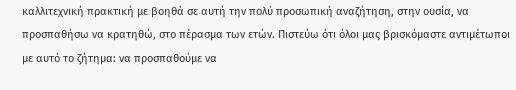καλλιτεχνική πρακτική με βοηθά σε αυτή την πολύ προσωπική αναζήτηση, στην ουσία, να προσπαθήσω να κρατηθώ, στο πέρασμα των ετών. Πιστεύω ότι όλοι μας βρισκόμαστε αντιμέτωποι με αυτό το ζήτημα: να προσπαθούμε να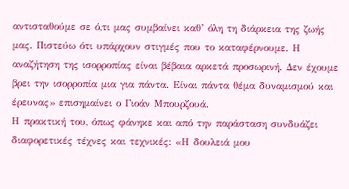αντισταθούμε σε ό,τι μας συμβαίνει καθ’ όλη τη διάρκεια της ζωής μας. Πιστεύω ότι υπάρχουν στιγμές που το καταφέρνουμε. Η αναζήτηση της ισορροπίας είναι βέβαια αρκετά προσωρινή. Δεν έχουμε βρει την ισορροπία μια για πάντα. Είναι πάντα θέμα δυναμισμού και έρευνας» επισημαίνει ο Γιοάν Μπουρζουά.
Η πρακτική του, όπως φάνηκε και από την παράσταση συνδυάζει διαφορετικές τέχνες και τεχνικές: «Η δουλειά μου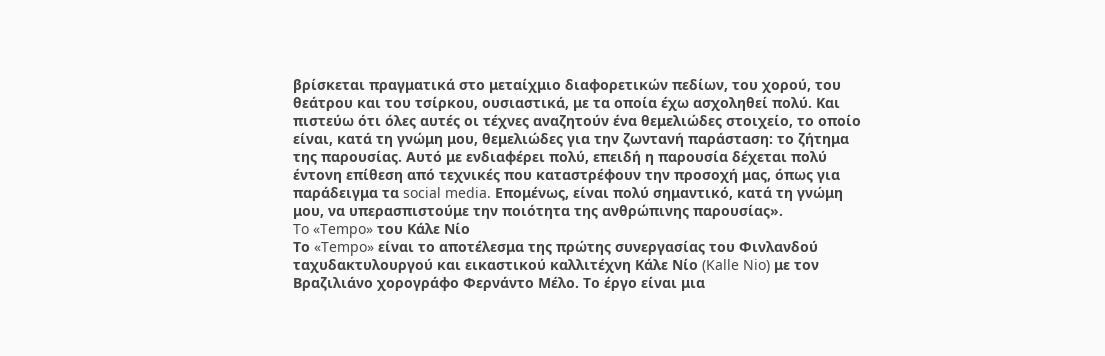βρίσκεται πραγματικά στο μεταίχμιο διαφορετικών πεδίων, του χορού, του θεάτρου και του τσίρκου, ουσιαστικά, με τα οποία έχω ασχοληθεί πολύ. Και πιστεύω ότι όλες αυτές οι τέχνες αναζητούν ένα θεμελιώδες στοιχείο, το οποίο είναι, κατά τη γνώμη μου, θεμελιώδες για την ζωντανή παράσταση: το ζήτημα της παρουσίας. Αυτό με ενδιαφέρει πολύ, επειδή η παρουσία δέχεται πολύ έντονη επίθεση από τεχνικές που καταστρέφουν την προσοχή μας, όπως για παράδειγμα τα social media. Επομένως, είναι πολύ σημαντικό, κατά τη γνώμη μου, να υπερασπιστούμε την ποιότητα της ανθρώπινης παρουσίας».
To «Tempo» του Κάλε Νίο
Το «Tempo» είναι το αποτέλεσμα της πρώτης συνεργασίας του Φινλανδού ταχυδακτυλουργού και εικαστικού καλλιτέχνη Κάλε Νίο (Kalle Nio) με τον Βραζιλιάνο χορογράφο Φερνάντο Μέλο. Το έργο είναι μια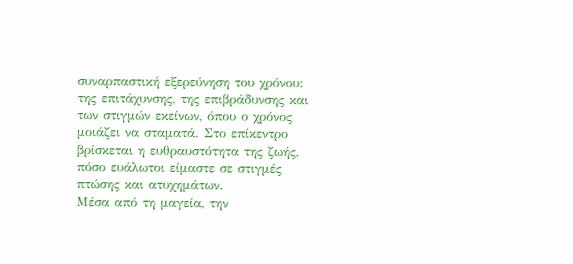συναρπαστική εξερεύνηση του χρόνου: της επιτάχυνσης, της επιβράδυνσης και των στιγμών εκείνων, όπου ο χρόνος μοιάζει να σταματά. Στο επίκεντρο βρίσκεται η ευθραυστότητα της ζωής, πόσο ευάλωτοι είμαστε σε στιγμές πτώσης και ατυχημάτων.
Μέσα από τη μαγεία, την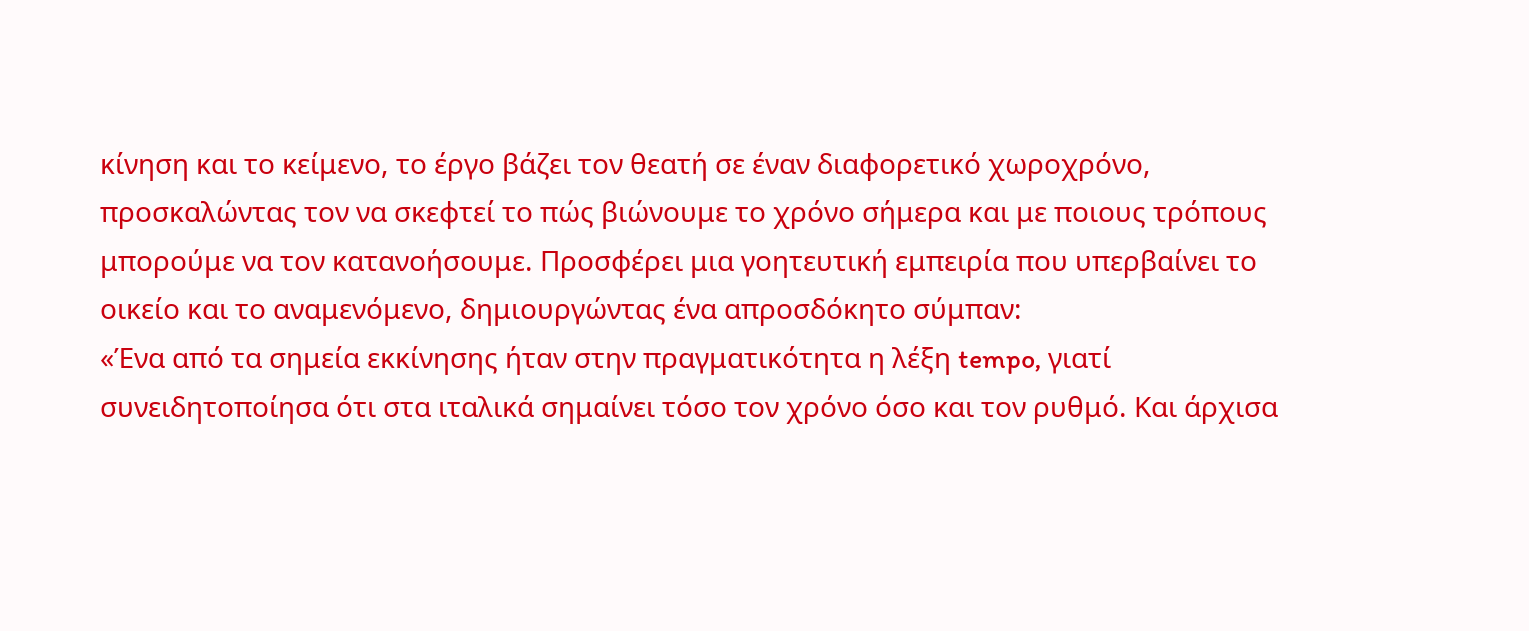κίνηση και το κείμενο, το έργο βάζει τον θεατή σε έναν διαφορετικό χωροχρόνο, προσκαλώντας τον να σκεφτεί το πώς βιώνουμε το χρόνο σήμερα και με ποιους τρόπους μπορούμε να τον κατανοήσουμε. Προσφέρει μια γοητευτική εμπειρία που υπερβαίνει το οικείο και το αναμενόμενο, δημιουργώντας ένα απροσδόκητο σύμπαν:
«Ένα από τα σημεία εκκίνησης ήταν στην πραγματικότητα η λέξη tempo, γιατί συνειδητοποίησα ότι στα ιταλικά σημαίνει τόσο τον χρόνο όσο και τον ρυθμό. Και άρχισα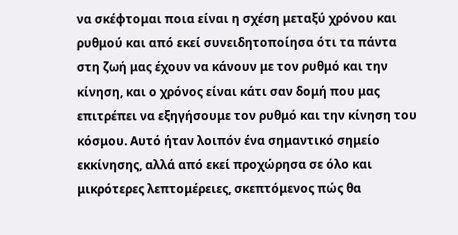να σκέφτομαι ποια είναι η σχέση μεταξύ χρόνου και ρυθμού και από εκεί συνειδητοποίησα ότι τα πάντα στη ζωή μας έχουν να κάνουν με τον ρυθμό και την κίνηση, και ο χρόνος είναι κάτι σαν δομή που μας επιτρέπει να εξηγήσουμε τον ρυθμό και την κίνηση του κόσμου. Αυτό ήταν λοιπόν ένα σημαντικό σημείο εκκίνησης, αλλά από εκεί προχώρησα σε όλο και μικρότερες λεπτομέρειες, σκεπτόμενος πώς θα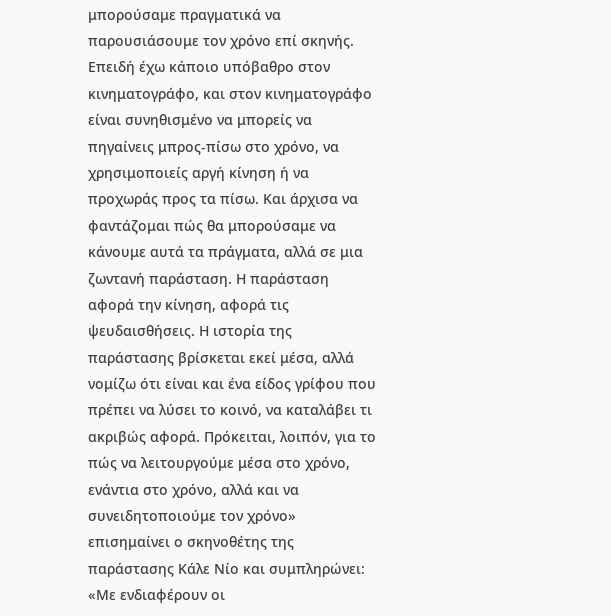μπορούσαμε πραγματικά να παρουσιάσουμε τον χρόνο επί σκηνής.
Επειδή έχω κάποιο υπόβαθρο στον κινηματογράφο, και στον κινηματογράφο είναι συνηθισμένο να μπορείς να πηγαίνεις μπρος-πίσω στο χρόνο, να χρησιμοποιείς αργή κίνηση ή να προχωράς προς τα πίσω. Και άρχισα να φαντάζομαι πώς θα μπορούσαμε να κάνουμε αυτά τα πράγματα, αλλά σε μια ζωντανή παράσταση. Η παράσταση αφορά την κίνηση, αφορά τις ψευδαισθήσεις. Η ιστορία της παράστασης βρίσκεται εκεί μέσα, αλλά νομίζω ότι είναι και ένα είδος γρίφου που πρέπει να λύσει το κοινό, να καταλάβει τι ακριβώς αφορά. Πρόκειται, λοιπόν, για το πώς να λειτουργούμε μέσα στο χρόνο, ενάντια στο χρόνο, αλλά και να συνειδητοποιούμε τον χρόνο» επισημαίνει ο σκηνοθέτης της παράστασης Κάλε Νίο και συμπληρώνει:
«Με ενδιαφέρουν οι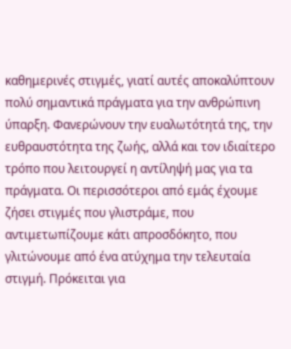καθημερινές στιγμές, γιατί αυτές αποκαλύπτουν πολύ σημαντικά πράγματα για την ανθρώπινη ύπαρξη. Φανερώνουν την ευαλωτότητά της, την ευθραυστότητα της ζωής, αλλά και τον ιδιαίτερο τρόπο που λειτουργεί η αντίληψή μας για τα πράγματα. Οι περισσότεροι από εμάς έχουμε ζήσει στιγμές που γλιστράμε, που αντιμετωπίζουμε κάτι απροσδόκητο, που γλιτώνουμε από ένα ατύχημα την τελευταία στιγμή. Πρόκειται για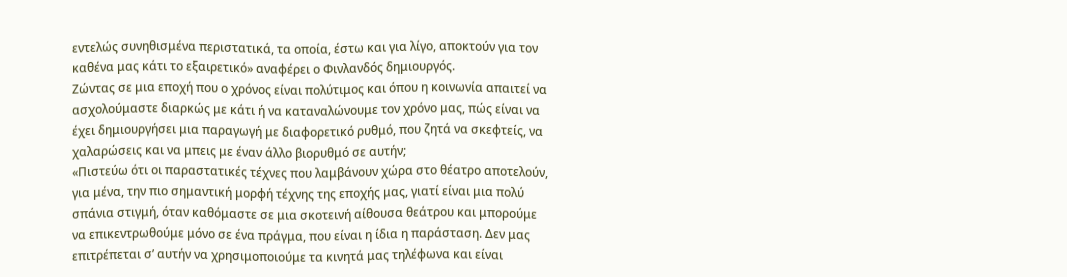εντελώς συνηθισμένα περιστατικά, τα οποία, έστω και για λίγο, αποκτούν για τον καθένα μας κάτι το εξαιρετικό» αναφέρει ο Φινλανδός δημιουργός.
Ζώντας σε μια εποχή που ο χρόνος είναι πολύτιμος και όπου η κοινωνία απαιτεί να ασχολούμαστε διαρκώς με κάτι ή να καταναλώνουμε τον χρόνο μας, πώς είναι να έχει δημιουργήσει μια παραγωγή με διαφορετικό ρυθμό, που ζητά να σκεφτείς, να χαλαρώσεις και να μπεις με έναν άλλο βιορυθμό σε αυτήν;
«Πιστεύω ότι οι παραστατικές τέχνες που λαμβάνουν χώρα στο θέατρο αποτελούν, για μένα, την πιο σημαντική μορφή τέχνης της εποχής μας, γιατί είναι μια πολύ σπάνια στιγμή, όταν καθόμαστε σε μια σκοτεινή αίθουσα θεάτρου και μπορούμε να επικεντρωθούμε μόνο σε ένα πράγμα, που είναι η ίδια η παράσταση. Δεν μας επιτρέπεται σ’ αυτήν να χρησιμοποιούμε τα κινητά μας τηλέφωνα και είναι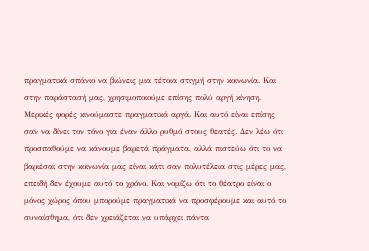πραγματικά σπάνιο να βιώνεις μια τέτοια στιγμή στην κοινωνία. Και στην παράστασή μας, χρησιμοποιούμε επίσης πολύ αργή κίνηση.
Μερικές φορές κινούμαστε πραγματικά αργά. Και αυτό είναι επίσης σαν να δίνει τον τόνο για έναν άλλο ρυθμό στους θεατές. Δεν λέω ότι προσπαθούμε να κάνουμε βαρετά πράγματα, αλλά πιστεύω ότι το να βαριέσαι στην κοινωνία μας είναι κάτι σαν πολυτέλεια στις μέρες μας, επειδή δεν έχουμε αυτό το χρόνο. Και νομίζω ότι το θέατρο είναι ο μόνος χώρος όπου μπορούμε πραγματικά να προσφέρουμε και αυτό το συναίσθημα, ότι δεν χρειάζεται να υπάρχει πάντα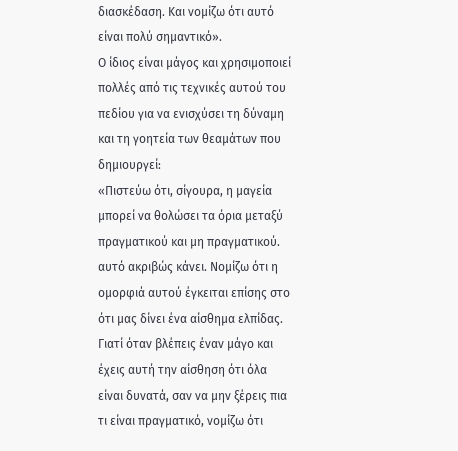διασκέδαση. Και νομίζω ότι αυτό είναι πολύ σημαντικό».
Ο ίδιος είναι μάγος και χρησιμοποιεί πολλές από τις τεχνικές αυτού του πεδίου για να ενισχύσει τη δύναμη και τη γοητεία των θεαμάτων που δημιουργεί:
«Πιστεύω ότι, σίγουρα, η μαγεία μπορεί να θολώσει τα όρια μεταξύ πραγματικού και μη πραγματικού. αυτό ακριβώς κάνει. Νομίζω ότι η ομορφιά αυτού έγκειται επίσης στο ότι μας δίνει ένα αίσθημα ελπίδας. Γιατί όταν βλέπεις έναν μάγο και έχεις αυτή την αίσθηση ότι όλα είναι δυνατά, σαν να μην ξέρεις πια τι είναι πραγματικό, νομίζω ότι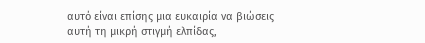αυτό είναι επίσης μια ευκαιρία να βιώσεις αυτή τη μικρή στιγμή ελπίδας,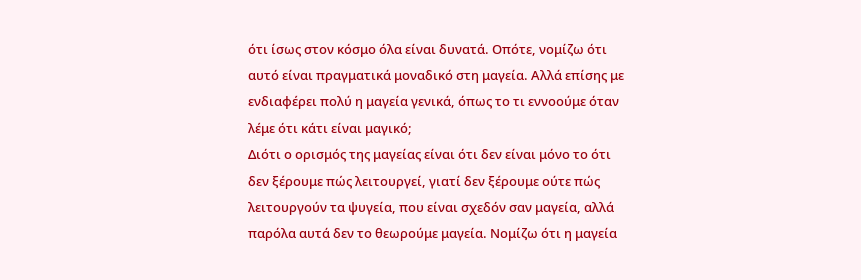ότι ίσως στον κόσμο όλα είναι δυνατά. Οπότε, νομίζω ότι αυτό είναι πραγματικά μοναδικό στη μαγεία. Αλλά επίσης με ενδιαφέρει πολύ η μαγεία γενικά, όπως το τι εννοούμε όταν λέμε ότι κάτι είναι μαγικό;
Διότι ο ορισμός της μαγείας είναι ότι δεν είναι μόνο το ότι δεν ξέρουμε πώς λειτουργεί, γιατί δεν ξέρουμε ούτε πώς λειτουργούν τα ψυγεία, που είναι σχεδόν σαν μαγεία, αλλά παρόλα αυτά δεν το θεωρούμε μαγεία. Νομίζω ότι η μαγεία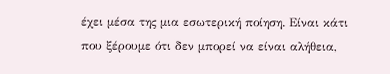έχει μέσα της μια εσωτερική ποίηση. Είναι κάτι που ξέρουμε ότι δεν μπορεί να είναι αλήθεια,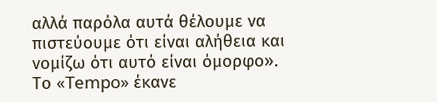αλλά παρόλα αυτά θέλουμε να πιστεύουμε ότι είναι αλήθεια και νομίζω ότι αυτό είναι όμορφο».
Το «Tempo» έκανε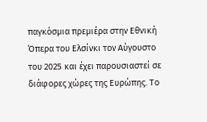παγκόσμια πρεμιέρα στην Εθνική Όπερα του Ελσίνκι τον Αύγουστο του 2025 και έχει παρουσιαστεί σε διάφορες χώρες της Ευρώπης. Το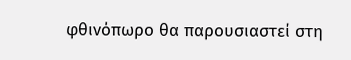φθινόπωρο θα παρουσιαστεί στη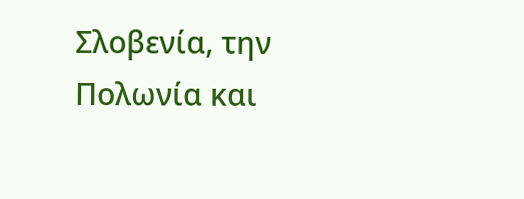Σλοβενία, την Πολωνία και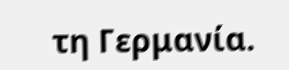τη Γερμανία.